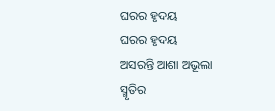ଘରର ହୃଦୟ
ଘରର ହୃଦୟ
ଅସରନ୍ତି ଆଶା ଅଭୂଲା
ସ୍ମୃତିର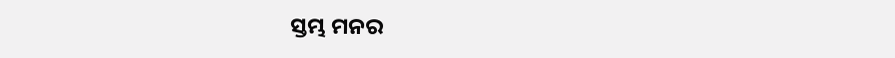ସ୍ତମ୍ଭ ମନର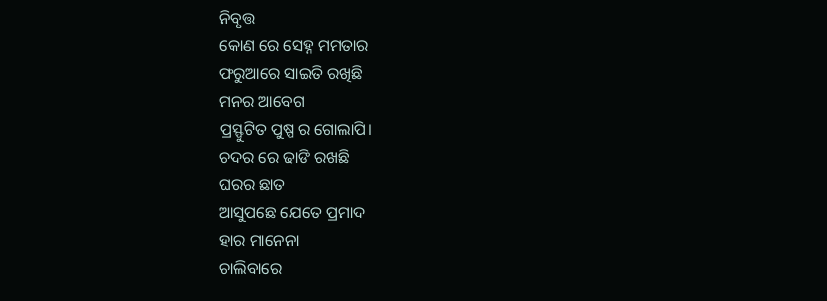ନିବୃତ୍ତ
କୋଣ ରେ ସେହ୍ନ ମମତାର
ଫରୁଆରେ ସାଇତି ରଖିଛି
ମନର ଆବେଗ
ପ୍ରସ୍ଫୁଟିତ ପୁଷ୍ପ ର ଗୋଲାପି।
ଚଦର ରେ ଢାଙି ରଖଛି
ଘରର ଛାତ
ଆସୁପଛେ ଯେତେ ପ୍ରମାଦ
ହାର ମାନେନା
ଚାଲିବାରେ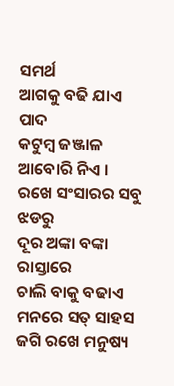ସମର୍ଥ
ଆଗକୁ ବଢି ଯାଏ ପାଦ
କଟୁମ୍ବ ଜଞ୍ଜାଳ ଆବୋରି ନିଏ ।
ରଖେ ସଂସାରର ସବୁ ଝଡରୁ
ଦୂର ଅଙ୍କା ବଙ୍କା ରାସ୍ତାରେ
ଚାଲି ବାକୁ ବଢାଏ
ମନରେ ସତ୍ ସାହସ
ଜଗି ରଖେ ମନୁଷ୍ୟ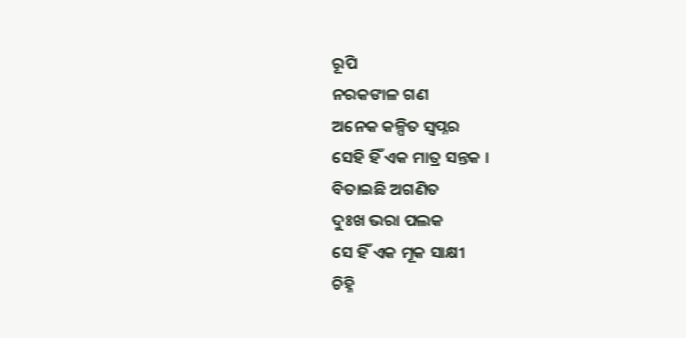ରୂପି
ନରକଙାଳ ଗଣ
ଅନେକ କଳ୍ପିତ ସ୍ଵପ୍ନର
ସେହି ହିଁ ଏକ ମାତ୍ର ସନ୍ତକ ।
ବିତାଇଛି ଅଗଣିତ
ଦୁଃଖ ଭରା ପଲକ
ସେ ହିଁ ଏକ ମୂକ ସାକ୍ଷୀ
ଚିହ୍ନି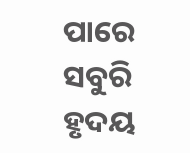ପାରେ
ସବୁରି ହୃଦୟ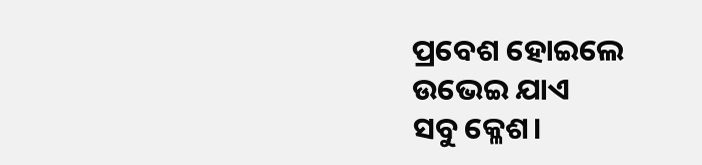ପ୍ରବେଶ ହୋଇଲେ
ଉଭେଇ ଯାଏ
ସବୁ କ୍ଳେଶ।